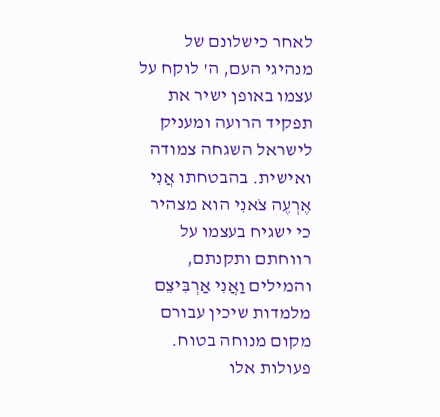לאחר כישלונם של מנהיגי העם, ה' לוקח על עצמו באופן ישיר את תפקיד הרועה ומעניק לישראל השגחה צמודה ואישית. בהבטחתו אֲנִי אֶרְעֶה צֹאנִי הוא מצהיר כי ישגיח בעצמו על רווחתם ותקנתם, והמילים וַאֲנִי אַרְבִּיצֵם מלמדות שיכין עבורם מקום מנוחה בטוח. פעולות אלו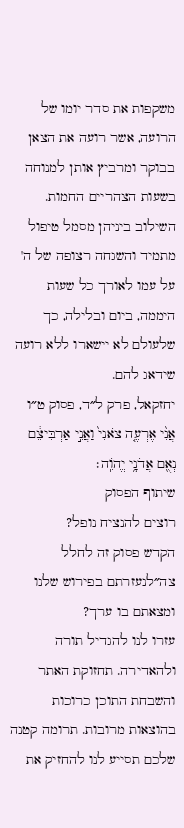משקפות את סדר יומו של הרועה, אשר רועה את הצאן בבוקר ומרביץ אותן למנוחה בשעות הצהריים החמות. השילוב ביניהן מסמל טיפול מתמיד והשגחה רצופה של ה' על עמו לאורך כל שעות היממה, ביום ובלילה, כך שלעולם לא יישארו ללא רועה שידאג להם.
יחזקאל, פרק ל״ד, פסוק ט״ו
אֲנִ֨י אֶרְעֶ֤ה צֹאנִי֙ וַאֲנִ֣י אַרְבִּיצֵ֔ם נְאֻ֖ם אֲדֹנָ֥י יֱהֹוִֽה׃
שיתוף הפסוק
רוצים להנציח נופל?
הקדש פסוק זה לחלל צה״לנעזרתם בפירוש שלנו ומצאתם בו ערך?
עזרו לנו להגדיל תורה ולהאדירה. תחזוקת האתר והשבחת התוכן כרוכות בהוצאות מרובות. תרומה קטנה שלכם תסייע לנו להחזיק את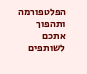הפלטפורמה ותהפוך אתכם לשותפים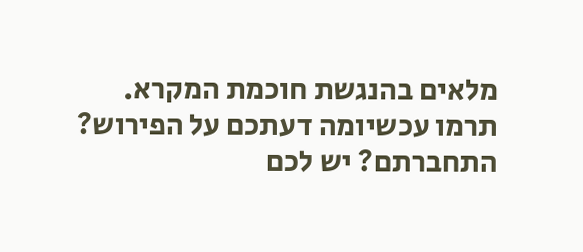מלאים בהנגשת חוכמת המקרא.
תרמו עכשיומה דעתכם על הפירוש?
התחברתם? יש לכם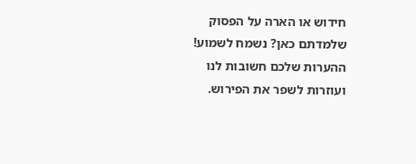חידוש או הארה על הפסוק שלמדתם כאן? נשמח לשמוע!
ההערות שלכם חשובות לנו ועוזרות לשפר את הפירוש.